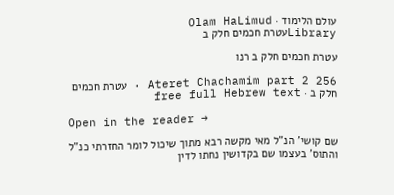עולם הלימוד · Olam HaLimud
Libraryעטרת חכמים חלק ב

עטרת חכמים חלק ב רנו

Ateret Chachamim part 2 256 · עטרת חכמים חלק ב · free full Hebrew text

Open in the reader →

שם קושי' הנ"ל מאי מקשה רבא מתוך שיכול לומר החזרתי כנ"ל והתוס' בעצמו שם בקדושין נחתו לדין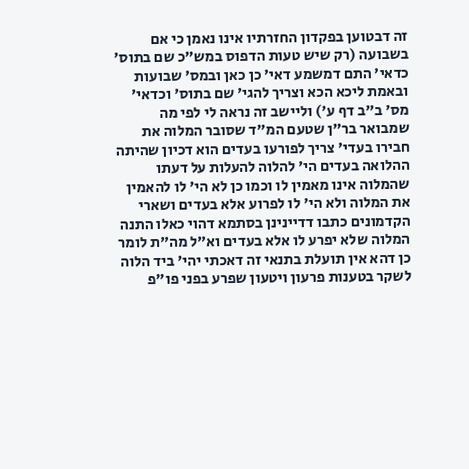זה דבטוען בפקדון החזרתיו אינו נאמן כי אם בשבועה (רק שיש טעות הדפוס במש"כ שם בתוס' כדאי' התם דמשמע דאי' כן כאן ובמס' שבועות ובאמת ליכא הכא וצריך להגי' שם בתוס' וכדאי' מס' ב"ב דף ע') וליישב זה נראה לי לפי מה שמבואר בר"ן שטעם המ"ד שסובר המלוה את חבירו בעדי' צריך לפורעו בעדים הוא דכיון שהיתה ההלואה בעדים הי' להלוה להעלות על דעתו שהמלוה אינו מאמין לו וכמו כן לא הי' לו להאמין את המלוה ולא הי' לו לפרוע אלא בעדים ושארי הקדמונים כתבו דדיינינן בסתמא דהוי כאלו התנה המלוה שלא יפרע לו אלא בעדים וא"ל מה"ת לומר כן דהא אין תועלת בתנאי זה דאכתי יהי' ביד הלוה לשקר בטענות פרעון ויטעון שפרע בפני פו"פ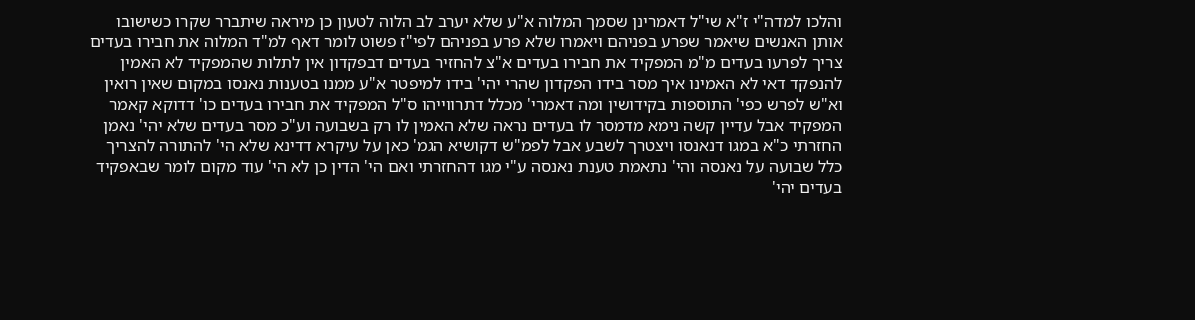והלכו למדה"י ז"א שי"ל דאמרינן שסמך המלוה א"ע שלא יערב לב הלוה לטעון כן מיראה שיתברר שקרו כשישובו אותן האנשים שיאמר שפרע בפניהם ויאמרו שלא פרע בפניהם לפי"ז פשוט לומר דאף למ"ד המלוה את חבירו בעדים צריך לפרעו בעדים מ"מ המפקיד את חבירו בעדים א"צ להחזיר בעדים דבפקדון אין לתלות שהמפקיד לא האמין להנפקד דאי לא האמינו איך מסר בידו הפקדון שהרי יהי' בידו למיפטר א"ע ממנו בטענות נאנסו במקום שאין רואין וא"ש לפרש כפי' התוספות בקידושין ומה דאמרי' מכלל דתרווייהו ס"ל המפקיד את חבירו בעדים כו' דדוקא קאמר המפקיד אבל עדיין קשה נימא מדמסר לו בעדים נראה שלא האמין לו רק בשבועה וע"כ מסר בעדים שלא יהי' נאמן החזרתי כ"א במגו דנאנסו ויצטרך לשבע אבל לפמ"ש דקושיא הגמ' כאן על עיקרא דדינא שלא הי' להתורה להצריך כלל שבועה על נאנסה והי' נתאמת טענת נאנסה ע"י מגו דהחזרתי ואם הי' הדין כן לא הי' עוד מקום לומר שבאפקיד בעדים יהי'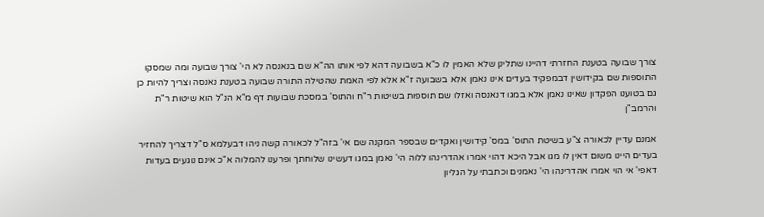צורך שבועה בטענת החזרתי דהיינו שתלינן שלא האמין לו כ"א בשבועה דהא לפי אותו הה"א שם בנאנסה לא הי' צורך שבועה ומה שמסקו התוספות שם בקידושין דבמפקיד בעדים אינו נאמן אלא בשבועה ז"א אלא לפי האמת שהטילה התורה שבועה בטענת נאנסה וצריך להיות כן גם בטוענו הפקדון שאינו נאמן אלא במגו דנאנסה ואזלו שם תוספות בשיטות ר"ח והתוס' במסכת שבועות דף מ"א הנ"ל הוא שיטות ר"ת והרמב"ן

אמנם עדיין לכאורה צ"ע בשיטת התוס' במס' קידושין ואקדים שבספר המקנה שם אי' בזה"ל לכאורה קשה ניהו דבעלמא ס"ל דצריך להחזיר בעדים היינו משום דאין לו מגו אבל היכא דהוי אמרו אהדרינהו ללוה הי' נאמן במגו דעשינו שלוחתך ופרענו להמלוה א"כ אינם נוגעים בעדות דאפי' אי הוי אמרו אהדרינהו הי' נאמנים וכתבתי על הגליון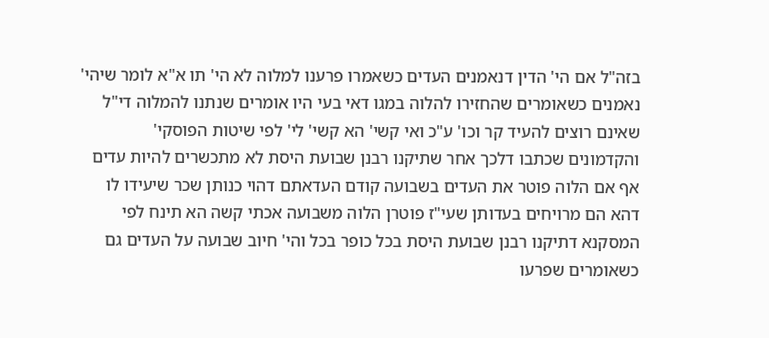בזה"ל אם הי' הדין דנאמנים העדים כשאמרו פרענו למלוה לא הי' תו א"א לומר שיהי' נאמנים כשאומרים שהחזירו להלוה במגו דאי בעי היו אומרים שנתנו להמלוה די"ל שאינם רוצים להעיד קר וכו' ע"כ ואי קשי' הא קשי' לי' לפי שיטות הפוסקי' והקדמונים שכתבו דלכך אחר שתיקנו רבנן שבועת היסת לא מתכשרים להיות עדים אף אם הלוה פוטר את העדים בשבועה קודם העדאתם דהוי כנותן שכר שיעידו לו דהא הם מרויחים בעדותן שעי"ז פוטרן הלוה משבועה אכתי קשה הא תינח לפי המסקנא דתיקנו רבנן שבועת היסת בכל כופר בכל והי' חיוב שבועה על העדים גם כשאומרים שפרעו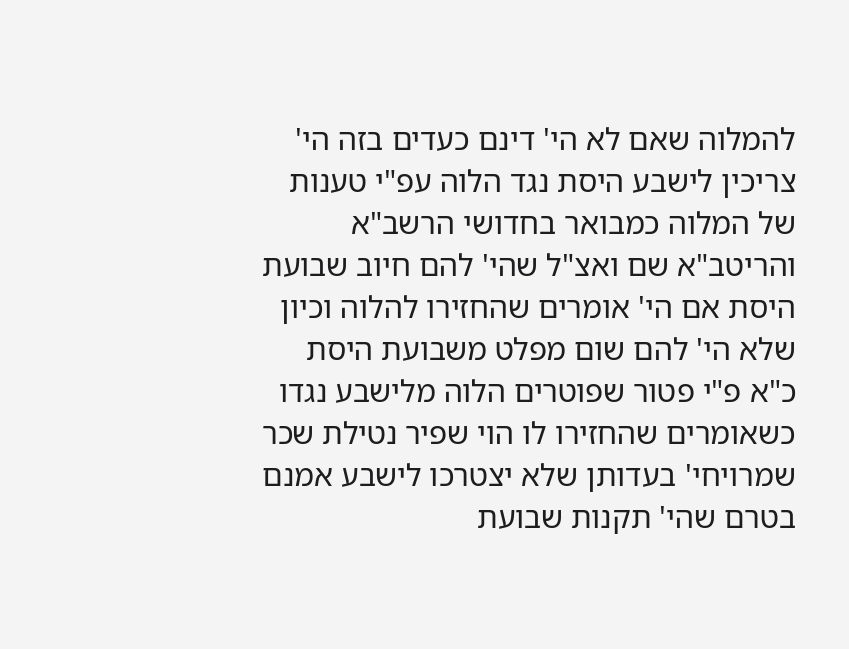להמלוה שאם לא הי' דינם כעדים בזה הי' צריכין לישבע היסת נגד הלוה עפ"י טענות של המלוה כמבואר בחדושי הרשב"א והריטב"א שם ואצ"ל שהי' להם חיוב שבועת היסת אם הי' אומרים שהחזירו להלוה וכיון שלא הי' להם שום מפלט משבועת היסת כ"א פ"י פטור שפוטרים הלוה מלישבע נגדו כשאומרים שהחזירו לו הוי שפיר נטילת שכר שמרויחי' בעדותן שלא יצטרכו לישבע אמנם בטרם שהי' תקנות שבועת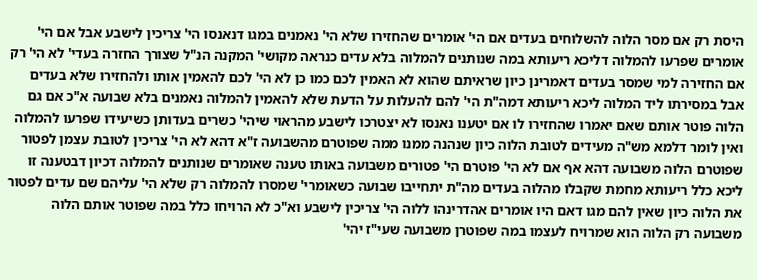היסת רק אם מסר הלוה להשלוחים בעדים אם הי' אומרים שהחזירו שלא הי' נאמנים במגו דנאנסו הי' צריכין לישבע אבל אם הי' אומרים שפרעו להמלוה דליכא ריעותא במה שנותנים להמלוה בלא עדים כנראה מקושי' המקנה הנ"ל שצורך החזרה בעדי' לא הי' רק אם החזירה למי שמסר בעדים דאמרינן כיון שראיתם שהוא לא האמין לכם כמו כן לא הי' לכם להאמין אותו ולהחזירו שלא בעדים אבל במסירתו ליד המלוה ליכא ריעותא דמה"ת הי' להם להעלות על הדעת שלא להאמין להמלוה נאמנים בלא שבועה א"כ אם גם הלוה פוטר אותם שאם יאמרו שהחזירו לו אם יטענו נאנסו לא יצטרכו לישבע מהראוי שיהי' כשרים בעדותן כשיעידו שפרעו להמלוה ואין לומר דלמא מש"ה מעידים לטובת הלוה כיון שנהנה ממנו ממה שפוטרם מהשבועה ז"א דהא לא הי' צריכין לטובת עצמן לפטור שפוטרם הלוה משבועה דהא אף אם לא הי' פוטרם הי' פטורים משבועה באותו טענה שאומרים שנותנים להמלוה דכיון דבטענה זו ליכא כלל ריעותא מחמת שקבלו מהלוה בעדים מה"ת יתחייבו שבועה כשאומרי' שמסרו להמלוה רק שלא הי' עליהם שם עדים לפטור את הלוה כיון שאין להם מגו דאם היו אומרים אהדרינהו ללוה הי' צריכין לישבע וא"כ לא הרויחו כלל במה שפוטר אותם הלוה משבועה רק הלוה הוא שמרויח לעצמו במה שפוטרן משבועה שעי"ז יהי'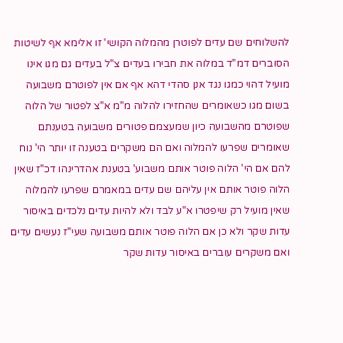להשלוחים שם עדים לפוטרן מהמלוה הקושי' זו אלימא אף לשיטות הסוברים דמ"ד במלוה את חבירו בעדים צ"ל בעדים גם מגו אינו מועיל דהוי כמגו נגד אנן סהדי דהא אף אם אין לפוטרם משבועה בשום מגו כשאומרים שהחזירו להלוה מ"מ א"צ לפטור של הלוה שפוטרם מהשבועה כיון שמעצמם פטורים משבועה בטענתם שאומרים שפרעו להמלוה ואם הם משקרים בטענה זו יותר הי' נוח להם אם הי' הלוה פוטר אותם משבוע' בטענת אהדרינהו דכ"ז שאין הלוה פוטר אותם אין עליהם שם עדים במאמרם שפרעו להמלוה שאין מועיל רק שיפטרו א"ע לבד ולא להיות עדים נלכדים באיסור עדות שקר ולא כן אם הלוה פוטר אותם משבועה שעי"ז נעשים עדים ואם משקרים עוברים באיסור עדות שקר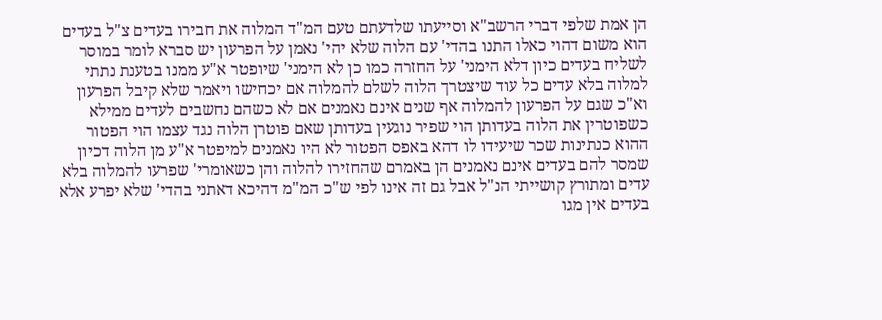הן אמת שלפי דברי הרשב"א וסייעתו שלדעתם טעם המ"ד המלוה את חבירו בעדים צ"ל בעדים הוא משום דהוי כאלו התנו בהדי' עם הלוה שלא יהי' נאמן על הפרעון יש סברא לומר במוסר לשליח בעדים כיון דלא הימני' על החזרה כמו כן לא הימני' שיופטר א"ע ממנו בטענת נתתי למלוה בלא עדים כל עוד שיצטרך הלוה לשלם להמלוה אם יכחישו ויאמר שלא קיבל הפרעון וא"כ שגם על הפרעון להמלוה אף שנים אינם נאמנים אם לא כשהם נחשבים לעדים ממילא כשפוטרין את הלוה בעדותן הוי שפיר נוגעין בעדותן שאם פוטרן הלוה נגד עצמו הוי הפטור ההוא כנתינות שכר שיעידו לו דהא באפס הפטור לא היו נאמנים למיפטר א"ע מן הלוה דכיון שמסר להם בעדים אינם נאמנים הן באמרם שהחזירו להלוה והן כשאומרי' שפרעו להמלוה בלא עדים ומתורץ קושייתי הנ"ל אבל גם זה אינו לפי ש"כ המ"מ דהיכא דאתני בהדי' שלא יפרע אלא בעדים אין מגו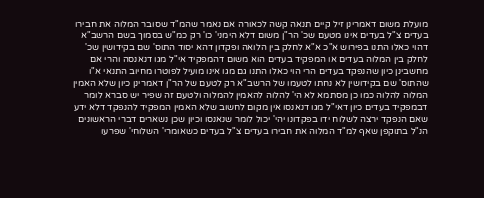מועלת משום דאמרינן זיל קיים תנאה קשה לכאורה אם נאמר שהמ"ד שסובר המלוה את חבירו בעדים צ"ל בעדים אינו מטעם שכ' הר"ן משום דלא הימני' כו' רק כמ"ש בסמוך בשם הרשב"א דהוי כאלו התנו בפירוש א"כ א"א לחלק בין הלואה ופקדון דהא יסוד התוס' שם בקידושין שכ' לחלק בין המלוה בעדים או המפקיד בעדים הוא משום דהמפקיד אי"ל מגו דנאנסה והרי אם מחשבינן כיון שהנפקד בעדים הרי הוי כאלו התנו גם מגו אינו מועיל לפוטרו מחיוב התנאי א"ו שהתוס' שם בקידושין לא נחתו לטעמו של הרשב"א רק לטעם של הר"ן דאמרינן כיון שלא האמין המלוה להלוה כמו כן מסתמא לא הי' להלוה להאמין להמלוה ולטעם זה שפיר יש סברא לומר דבמפקיד בעדים כיון דאי"ל מגו דנאנסו אין מקום לחשוב שלא האמין המפקיד להנפקד דלא ידע שאם הנפקד ירצה לשלוח ידו בפקדונו יהי' יכול לומר שנאנסו וכיון שכן נשארים דברי הראשונים הנ"ל בתוקפן שאף למ"ד המלוה את חבירו בעדים צ"ל בעדים כשאומרי' השלוחי' שפרעו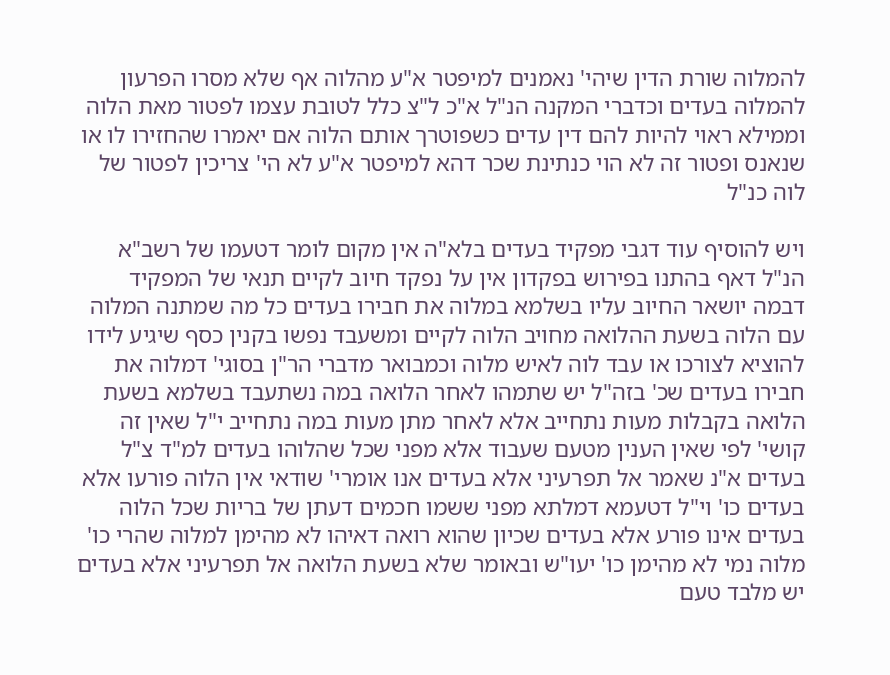להמלוה שורת הדין שיהי' נאמנים למיפטר א"ע מהלוה אף שלא מסרו הפרעון להמלוה בעדים וכדברי המקנה הנ"ל א"כ ל"צ כלל לטובת עצמו לפטור מאת הלוה וממילא ראוי להיות להם דין עדים כשפוטרך אותם הלוה אם יאמרו שהחזירו לו או שנאנס ופטור זה לא הוי כנתינת שכר דהא למיפטר א"ע לא הי' צריכין לפטור של לוה כנ"ל

ויש להוסיף עוד דגבי מפקיד בעדים בלא"ה אין מקום לומר דטעמו של רשב"א הנ"ל דאף בהתנו בפירוש בפקדון אין על נפקד חיוב לקיים תנאי של המפקיד דבמה יושאר החיוב עליו בשלמא במלוה את חבירו בעדים כל מה שמתנה המלוה עם הלוה בשעת ההלואה מחויב הלוה לקיים ומשעבד נפשו בקנין כסף שיגיע לידו להוציא לצורכו או עבד לוה לאיש מלוה וכמבואר מדברי הר"ן בסוגי' דמלוה את חבירו בעדים שכ' בזה"ל יש שתמהו לאחר הלואה במה נשתעבד בשלמא בשעת הלואה בקבלות מעות נתחייב אלא לאחר מתן מעות במה נתחייב י"ל שאין זה קושי' לפי שאין הענין מטעם שעבוד אלא מפני שכל שהלוהו בעדים למ"ד צ"ל בעדים א"נ שאמר אל תפרעיני אלא בעדים אנו אומרי' שודאי אין הלוה פורעו אלא בעדים כו' וי"ל דטעמא דמלתא מפני ששמו חכמים דעתן של בריות שכל הלוה בעדים אינו פורע אלא בעדים שכיון שהוא רואה דאיהו לא מהימן למלוה שהרי כו' מלוה נמי לא מהימן כו' יעו"ש ובאומר שלא בשעת הלואה אל תפרעיני אלא בעדים יש מלבד טעם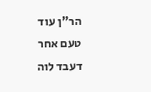הר"ן עוד טעם אחר דעבד לוה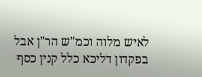לאיש מלוה וכמ"ש הר"ן אבל בפקדון דליכא כלל קנין כסף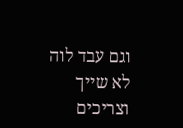וגם עבד לוה לא שייך וצריכים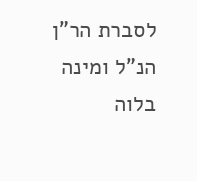לסברת הר"ן הנ"ל ומינה בלוה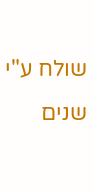שולח ע"י שנים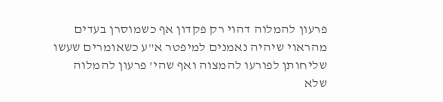פרעון להמלוה דהוי רק פקדון אף כשמוסרן בעדים מהראוי שיהיה נאמנים למיפטר א"ע כשאומרים שעשו שליחותן לפורעו להמצוה ואף שהי' פרעון להמלוה שלא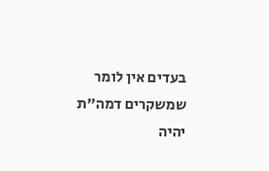בעדים אין לומר שמשקרים דמה"ת יהיה